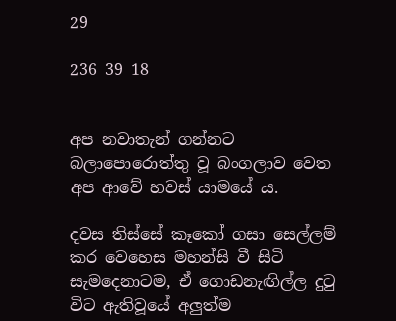29

236 39 18


අප නවාතැන් ගන්නට බලාපොරොත්තු වූ බංගලාව වෙත අප ආවේ හවස් යාමයේ ය.

දවස තිස්සේ කෑකෝ ගසා සෙල්ලම් කර වෙහෙස මහන්සි වී සිටි සැමදෙනාටම, ඒ ගොඩනැඟිල්ල දුටු විට ඇතිවූයේ අලුත්ම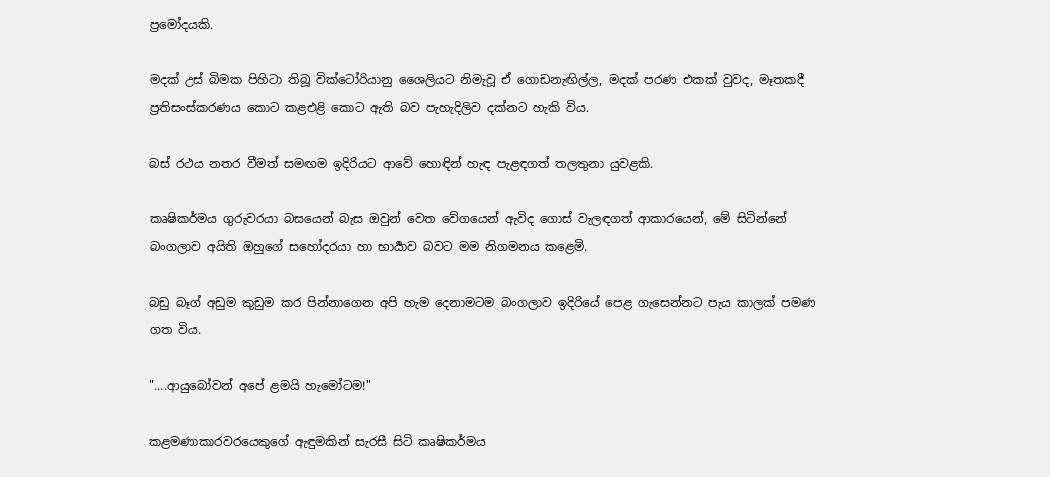ප්‍රමෝදයකි.

මදක් උස් බිමක පිහිටා තිබූ වික්ටෝරියානු ශෛලියට නිමැවූ ඒ ගොඩනැඟිල්ල, මදක් පරණ එකක් වුවද, මෑතකදී ප්‍රතිසංස්කරණය කොට කළඑළි කොට ඇති බව පැහැදිලිව දක්නට හැකි විය.

බස් රථය නතර වීමත් සමඟම ඉදිරියට ආවේ හොඳින් හැඳ පැළඳගත් තලතුනා යුවළකි.

කෘෂිකර්මය ගුරුවරයා බසයෙන් බැස ඔවුන් වෙත වේගයෙන් ඇවිද ගොස් වැලඳගත් ආකාරයෙන්, මේ සිටින්නේ බංගලාව අයිති ඔහුගේ සහෝදරයා හා භාර්‍යාව බවට මම නිගමනය කළෙමි.

බඩු බෑග් අඩුම කුඩුම කර පින්නාගෙන අපි හැම දෙනාමටම බංගලාව ඉදිරියේ පෙළ ගැසෙන්නට පැය කාලක් පමණ ගත විය.

"....ආයුබෝවන් අපේ ළමයි හැමෝටම!"

කළමණාකාරවරයෙකුගේ ඇඳුමකින් සැරසී සිටි කෘෂිකර්මය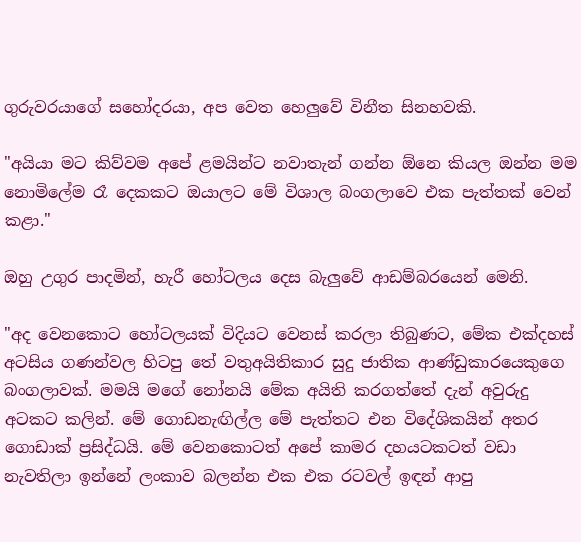ගුරුවරයාගේ සහෝදරයා, අප වෙත හෙලුවේ විනීත සිනහවකි.

"අයියා මට කිව්වම අපේ ළමයින්ට නවාතැන් ගන්න ඕනෙ කියල ඔන්න මම නොමිලේම රෑ දෙකකට ඔයාලට මේ විශාල බංගලාවෙ එක පැත්තක් වෙන් කළා."

ඔහු උගුර පාදමින්, හැරී හෝටලය දෙස බැලුවේ ආඩම්බරයෙන් මෙනි.

"අද වෙනකොට හෝටලයක් විදියට වෙනස් කරලා තිබුණට, මේක එක්දහස් අටසිය ගණන්වල හිටපු තේ වතුඅයිතිකාර සුදු ජාතික ආණ්ඩුකාරයෙකුගෙ බංගලාවක්. මමයි මගේ නෝනයි මේක අයිති කරගත්තේ දැන් අවුරුදු අටකට කලින්. මේ ගොඩනැඟිල්ල මේ පැත්තට එන විදේශිකයින් අතර ගොඩාක් ප්‍රසිද්ධයි. මේ වෙනකොටත් අපේ කාමර දහයටකටත් වඩා නැවතිලා ඉන්නේ ලංකාව බලන්න එක එක රටවල් ඉඳන් ආපු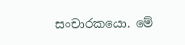සංචාරකයො. මේ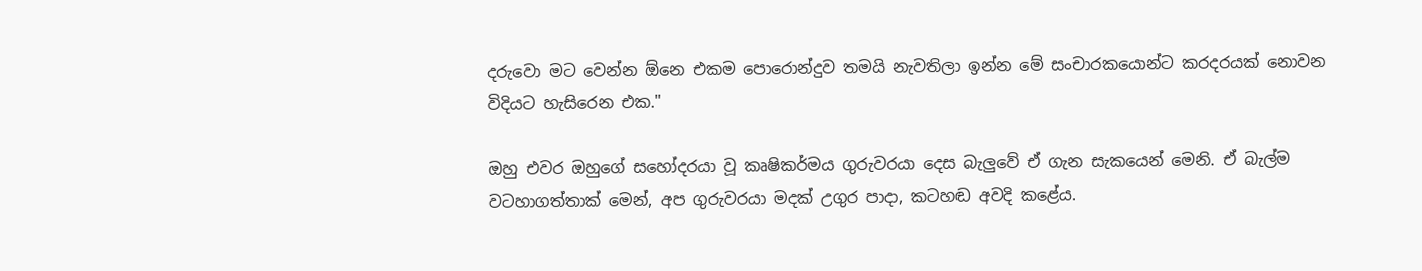දරුවො මට වෙන්න ඕනෙ එකම පොරොන්දුව තමයි නැවතිලා ඉන්න මේ සංචාරකයොන්ට කරදරයක් නොවන විදියට හැසිරෙන එක."

ඔහු එවර ඔහුගේ සහෝදරයා වූ කෘෂිකර්මය ගුරුවරයා දෙස බැලුවේ ඒ ගැන සැකයෙන් මෙනි. ඒ බැල්ම වටහාගත්තාක් මෙන්, අප ගුරුවරයා මදක් උගුර පාදා, කටහඬ අවදි කළේය.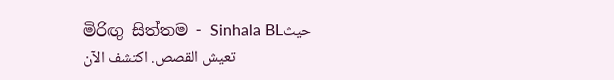මිරිඟු සිත්තම - Sinhala BLحيث تعيش القصص. اكتشف الآن